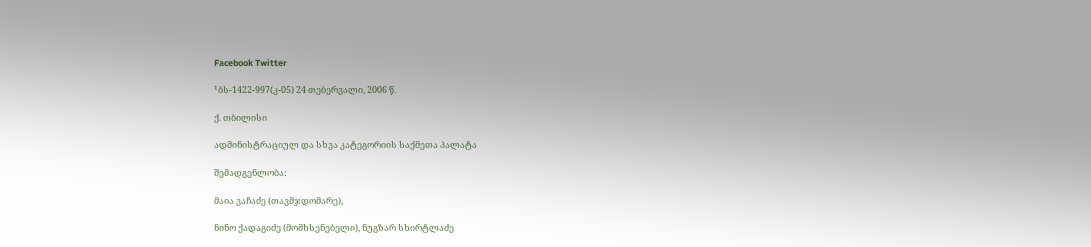Facebook Twitter

¹ბს-1422-997(კ-05) 24 თებერვალი, 2006 წ.

ქ. თბილისი

ადმინისტრაციულ და სხვა კატეგორიის საქმეთა პალატა

შემადგენლობა:

მაია ვაჩაძე (თავმჯდომარე),

ნინო ქადაგიძე (მომხსენებელი), ნუგზარ სხირტლაძე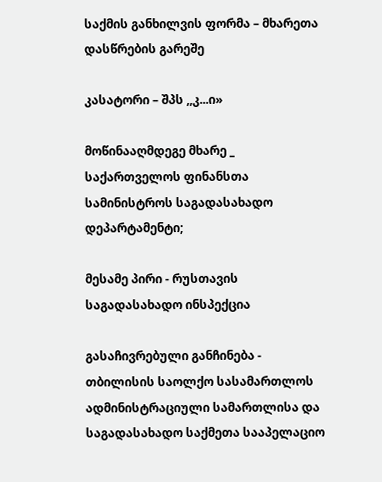საქმის განხილვის ფორმა – მხარეთა დასწრების გარეშე

კასატორი – შპს ,,კ...ი»

მოწინააღმდეგე მხარე _ საქართველოს ფინანსთა სამინისტროს საგადასახადო დეპარტამენტი;

მესამე პირი - რუსთავის საგადასახადო ინსპექცია

გასაჩივრებული განჩინება - თბილისის საოლქო სასამართლოს ადმინისტრაციული სამართლისა და საგადასახადო საქმეთა სააპელაციო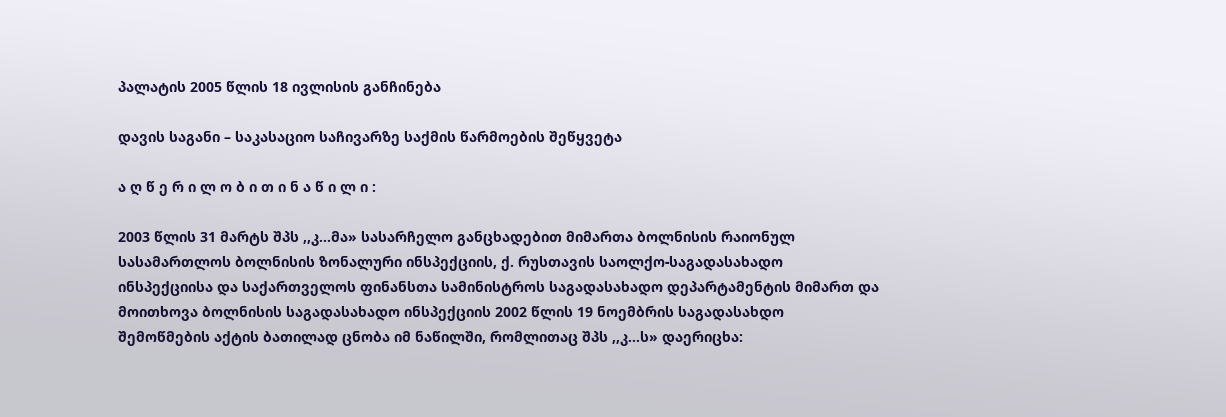პალატის 2005 წლის 18 ივლისის განჩინება

დავის საგანი – საკასაციო საჩივარზე საქმის წარმოების შეწყვეტა

ა ღ წ ე რ ი ლ ო ბ ი თ ი ნ ა წ ი ლ ი :

2003 წლის 31 მარტს შპს ,,კ...მა» სასარჩელო განცხადებით მიმართა ბოლნისის რაიონულ სასამართლოს ბოლნისის ზონალური ინსპექციის, ქ. რუსთავის საოლქო-საგადასახადო ინსპექციისა და საქართველოს ფინანსთა სამინისტროს საგადასახადო დეპარტამენტის მიმართ და მოითხოვა ბოლნისის საგადასახადო ინსპექციის 2002 წლის 19 ნოემბრის საგადასახდო შემოწმების აქტის ბათილად ცნობა იმ ნაწილში, რომლითაც შპს ,,კ...ს» დაერიცხა: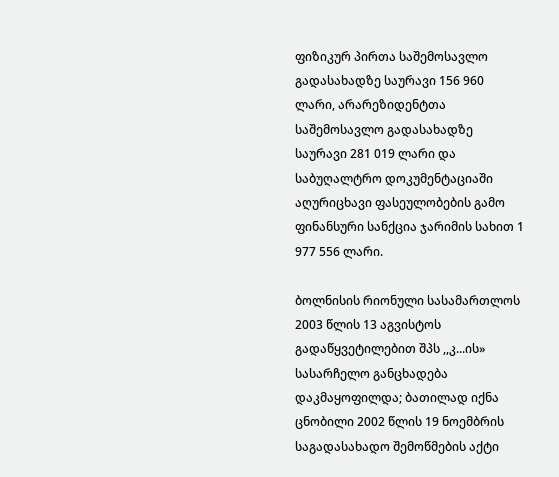ფიზიკურ პირთა საშემოსავლო გადასახადზე საურავი 156 960 ლარი, არარეზიდენტთა საშემოსავლო გადასახადზე საურავი 281 019 ლარი და საბუღალტრო დოკუმენტაციაში აღურიცხავი ფასეულობების გამო ფინანსური სანქცია ჯარიმის სახით 1 977 556 ლარი.

ბოლნისის რიონული სასამართლოს 2003 წლის 13 აგვისტოს გადაწყვეტილებით შპს ,,კ...ის» სასარჩელო განცხადება დაკმაყოფილდა; ბათილად იქნა ცნობილი 2002 წლის 19 ნოემბრის საგადასახადო შემოწმების აქტი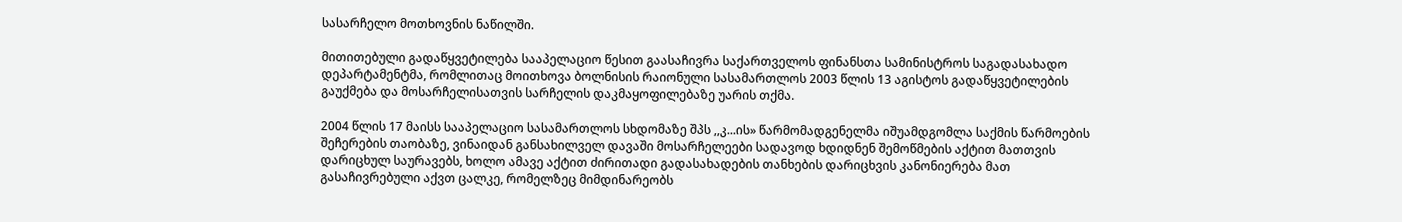სასარჩელო მოთხოვნის ნაწილში.

მითითებული გადაწყვეტილება სააპელაციო წესით გაასაჩივრა საქართველოს ფინანსთა სამინისტროს საგადასახადო დეპარტამენტმა, რომლითაც მოითხოვა ბოლნისის რაიონული სასამართლოს 2003 წლის 13 აგისტოს გადაწყვეტილების გაუქმება და მოსარჩელისათვის სარჩელის დაკმაყოფილებაზე უარის თქმა.

2004 წლის 17 მაისს სააპელაციო სასამართლოს სხდომაზე შპს ,,კ...ის» წარმომადგენელმა იშუამდგომლა საქმის წარმოების შეჩერების თაობაზე, ვინაიდან განსახილველ დავაში მოსარჩელეები სადავოდ ხდიდნენ შემოწმების აქტით მათთვის დარიცხულ საურავებს, ხოლო ამავე აქტით ძირითადი გადასახადების თანხების დარიცხვის კანონიერება მათ გასაჩივრებული აქვთ ცალკე, რომელზეც მიმდინარეობს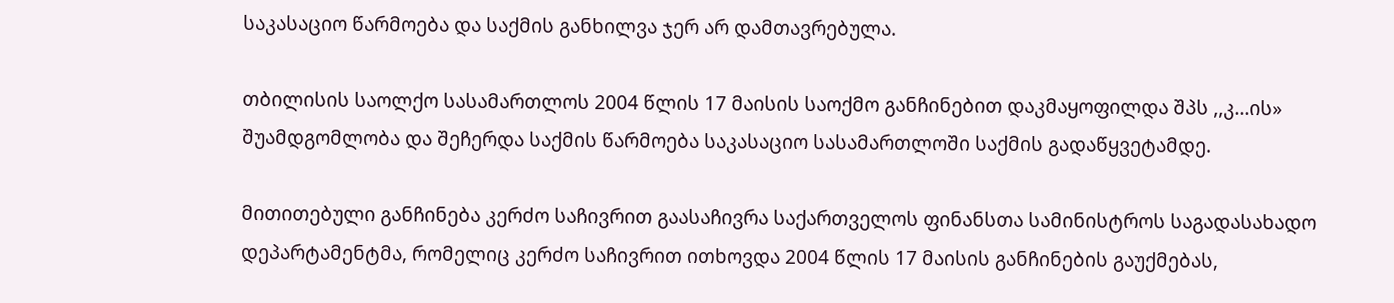საკასაციო წარმოება და საქმის განხილვა ჯერ არ დამთავრებულა.

თბილისის საოლქო სასამართლოს 2004 წლის 17 მაისის საოქმო განჩინებით დაკმაყოფილდა შპს ,,კ...ის» შუამდგომლობა და შეჩერდა საქმის წარმოება საკასაციო სასამართლოში საქმის გადაწყვეტამდე.

მითითებული განჩინება კერძო საჩივრით გაასაჩივრა საქართველოს ფინანსთა სამინისტროს საგადასახადო დეპარტამენტმა, რომელიც კერძო საჩივრით ითხოვდა 2004 წლის 17 მაისის განჩინების გაუქმებას,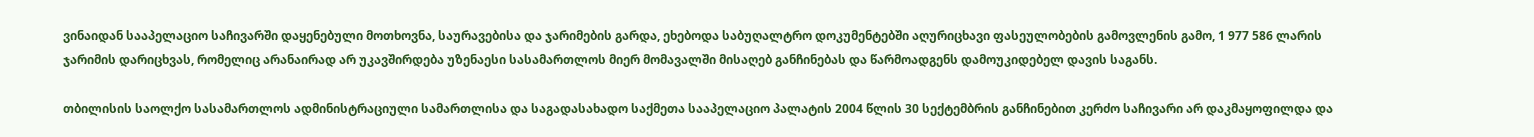ვინაიდან სააპელაციო საჩივარში დაყენებული მოთხოვნა, საურავებისა და ჯარიმების გარდა, ეხებოდა საბუღალტრო დოკუმენტებში აღურიცხავი ფასეულობების გამოვლენის გამო, 1 977 586 ლარის ჯარიმის დარიცხვას, რომელიც არანაირად არ უკავშირდება უზენაესი სასამართლოს მიერ მომავალში მისაღებ განჩინებას და წარმოადგენს დამოუკიდებელ დავის საგანს.

თბილისის საოლქო სასამართლოს ადმინისტრაციული სამართლისა და საგადასახადო საქმეთა სააპელაციო პალატის 2004 წლის 30 სექტემბრის განჩინებით კერძო საჩივარი არ დაკმაყოფილდა და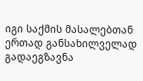იგი საქმის მასალებთან ერთად განსახილველად გადაეგზავნა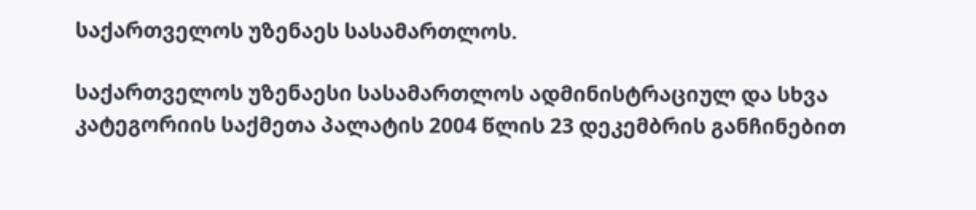საქართველოს უზენაეს სასამართლოს.

საქართველოს უზენაესი სასამართლოს ადმინისტრაციულ და სხვა კატეგორიის საქმეთა პალატის 2004 წლის 23 დეკემბრის განჩინებით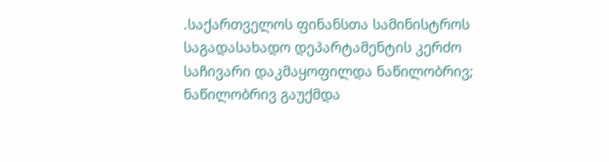.საქართველოს ფინანსთა სამინისტროს საგადასახადო დეპარტამენტის კერძო საჩივარი დაკმაყოფილდა ნაწილობრივ; ნაწილობრივ გაუქმდა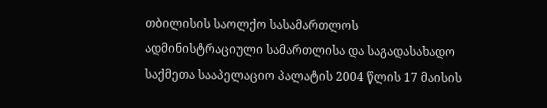თბილისის საოლქო სასამართლოს ადმინისტრაციული სამართლისა და საგადასახადო საქმეთა სააპელაციო პალატის 2004 წლის 17 მაისის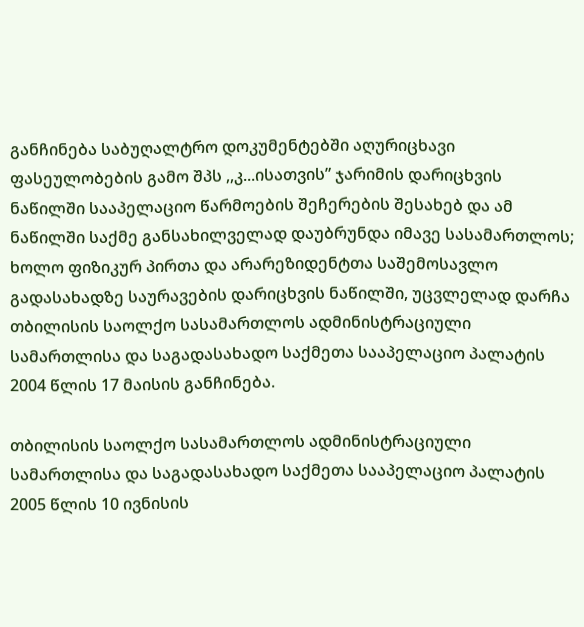განჩინება საბუღალტრო დოკუმენტებში აღურიცხავი ფასეულობების გამო შპს ,,კ...ისათვის” ჯარიმის დარიცხვის ნაწილში სააპელაციო წარმოების შეჩერების შესახებ და ამ ნაწილში საქმე განსახილველად დაუბრუნდა იმავე სასამართლოს; ხოლო ფიზიკურ პირთა და არარეზიდენტთა საშემოსავლო გადასახადზე საურავების დარიცხვის ნაწილში, უცვლელად დარჩა თბილისის საოლქო სასამართლოს ადმინისტრაციული სამართლისა და საგადასახადო საქმეთა სააპელაციო პალატის 2004 წლის 17 მაისის განჩინება.

თბილისის საოლქო სასამართლოს ადმინისტრაციული სამართლისა და საგადასახადო საქმეთა სააპელაციო პალატის 2005 წლის 10 ივნისის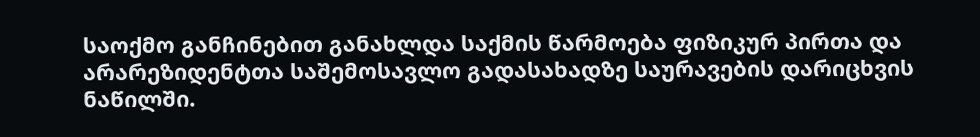საოქმო განჩინებით განახლდა საქმის წარმოება ფიზიკურ პირთა და არარეზიდენტთა საშემოსავლო გადასახადზე საურავების დარიცხვის ნაწილში.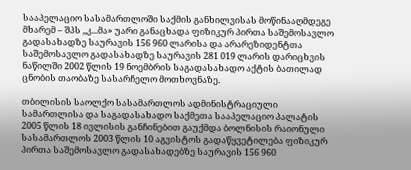სააპელაციო სასამართლოში საქმის განხილვისას მოწინააღმდეგე მხარემ – შპს ,,კ...მა» უარი განაცხადა ფიზიკურ პირთა საშემოსავლო გადასახადზე საურავის 156 960 ლარისა და არარეზიდენტთა საშემოსავლო გადასახადზე საურავის 281 019 ლარის დარიცხვის ნაწილში 2002 წლის 19 ნოემბრის საგადასახადო აქტის ბათილად ცნობის თაობაზე სასარჩელო მოთხოვნაზე.

თბილისის საოლქო სასამართლოს ადმინისტრაციული სამართლისა და საგადასახადო საქმეთა სააპელაციო პალატის 2005 წლის 18 ივლისის განჩინებით გაუქმდა ბოლნისის რაიონული სასამართლოს 2003 წლის 10 აგვისტოს გადაწყვეტილება ფიზიკურ პირთა საშემოსავლო გადასახადებზე საურავის 156 960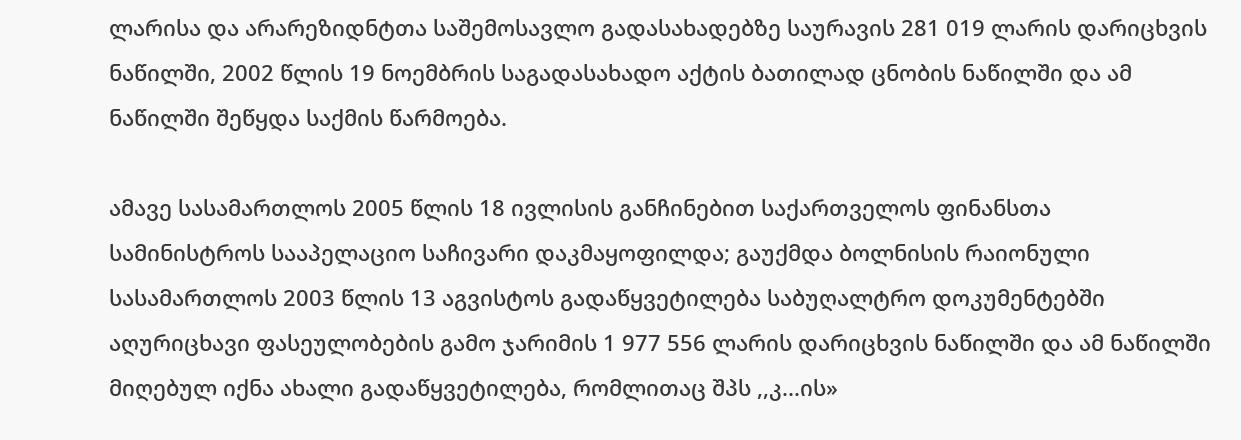ლარისა და არარეზიდნტთა საშემოსავლო გადასახადებზე საურავის 281 019 ლარის დარიცხვის ნაწილში, 2002 წლის 19 ნოემბრის საგადასახადო აქტის ბათილად ცნობის ნაწილში და ამ ნაწილში შეწყდა საქმის წარმოება.

ამავე სასამართლოს 2005 წლის 18 ივლისის განჩინებით საქართველოს ფინანსთა სამინისტროს სააპელაციო საჩივარი დაკმაყოფილდა; გაუქმდა ბოლნისის რაიონული სასამართლოს 2003 წლის 13 აგვისტოს გადაწყვეტილება საბუღალტრო დოკუმენტებში აღურიცხავი ფასეულობების გამო ჯარიმის 1 977 556 ლარის დარიცხვის ნაწილში და ამ ნაწილში მიღებულ იქნა ახალი გადაწყვეტილება, რომლითაც შპს ,,კ...ის»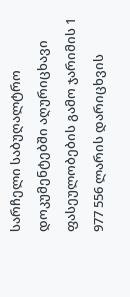სარჩელი საბუღალტრო დოკუმენტებში აღურიცხავი ფასეულობების გამო ჯარიმის 1 977 556 ლარის დარიცხვის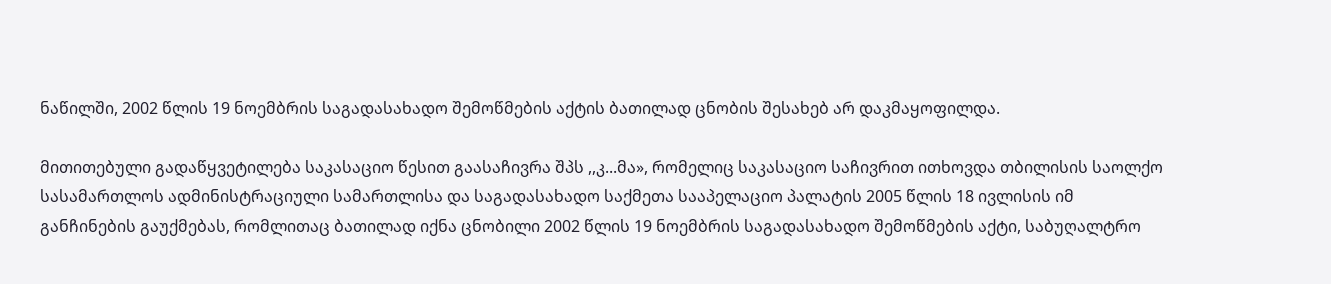ნაწილში, 2002 წლის 19 ნოემბრის საგადასახადო შემოწმების აქტის ბათილად ცნობის შესახებ არ დაკმაყოფილდა.

მითითებული გადაწყვეტილება საკასაციო წესით გაასაჩივრა შპს ,,კ...მა», რომელიც საკასაციო საჩივრით ითხოვდა თბილისის საოლქო სასამართლოს ადმინისტრაციული სამართლისა და საგადასახადო საქმეთა სააპელაციო პალატის 2005 წლის 18 ივლისის იმ განჩინების გაუქმებას, რომლითაც ბათილად იქნა ცნობილი 2002 წლის 19 ნოემბრის საგადასახადო შემოწმების აქტი, საბუღალტრო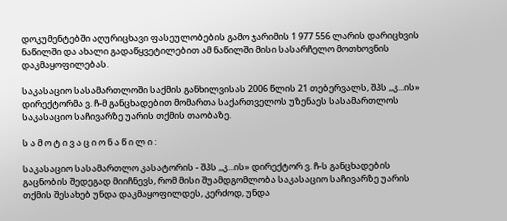დოკუმენტებში აღურიცხავი ფასეულობების გამო ჯარიმის 1 977 556 ლარის დარიცხვის ნაწილში და ახალი გადაწყვეტილებით ამ ნაწილში მისი სასარჩელო მოთხოვნის დაკმაყოფილებას.

საკასაციო სასამართლოში საქმის განხილვისას 2006 წლის 21 თებერვალს, შპს ,,კ...ის» დირექტორმა ვ. ჩ-მ განცხადებით მომართა საქართველოს უზენაეს სასამართლოს საკასაციო საჩივარზე უარის თქმის თაობაზე.

ს ა მ ო ტ ი ვ ა ც ი ო ნ ა წ ი ლ ი :

საკასაციო სასამართლო კასატორის - შპს ,,კ...ის» დირექტორ ვ. ჩ-ს განცხადების გაცნობის შედეგად მიიჩნევს, რომ მისი შუამდგომლობა საკასაციო საჩივარზე უარის თქმის შესახებ უნდა დაკმაყოფილდეს, კერძოდ, უნდა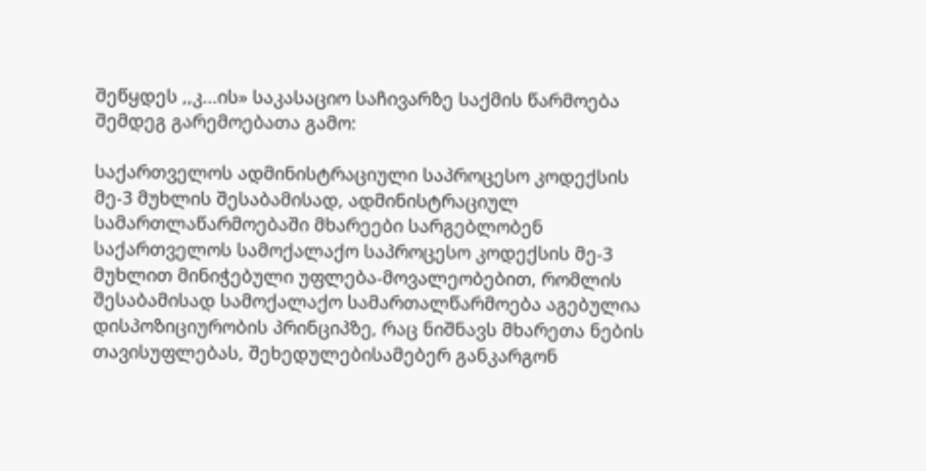შეწყდეს ,,კ...ის» საკასაციო საჩივარზე საქმის წარმოება შემდეგ გარემოებათა გამო:

საქართველოს ადმინისტრაციული საპროცესო კოდექსის მე-3 მუხლის შესაბამისად, ადმინისტრაციულ სამართლაწარმოებაში მხარეები სარგებლობენ საქართველოს სამოქალაქო საპროცესო კოდექსის მე-3 მუხლით მინიჭებული უფლება-მოვალეობებით, რომლის შესაბამისად სამოქალაქო სამართალწარმოება აგებულია დისპოზიციურობის პრინციპზე, რაც ნიშნავს მხარეთა ნების თავისუფლებას, შეხედულებისამებერ განკარგონ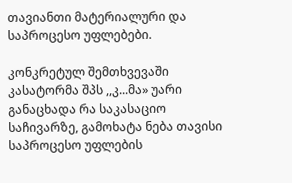თავიანთი მატერიალური და საპროცესო უფლებები.

კონკრეტულ შემთხვევაში კასატორმა შპს ,,კ...მა» უარი განაცხადა რა საკასაციო საჩივარზე, გამოხატა ნება თავისი საპროცესო უფლების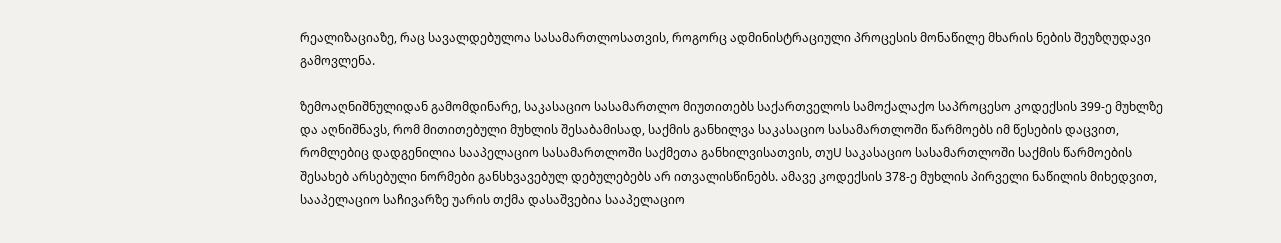რეალიზაციაზე, რაც სავალდებულოა სასამართლოსათვის, როგორც ადმინისტრაციული პროცესის მონაწილე მხარის ნების შეუზღუდავი გამოვლენა.

ზემოაღნიშნულიდან გამომდინარე, საკასაციო სასამართლო მიუთითებს საქართველოს სამოქალაქო საპროცესო კოდექსის 399-ე მუხლზე და აღნიშნავს, რომ მითითებული მუხლის შესაბამისად, საქმის განხილვა საკასაციო სასამართლოში წარმოებს იმ წესების დაცვით, რომლებიც დადგენილია სააპელაციო სასამართლოში საქმეთა განხილვისათვის, თუU საკასაციო სასამართლოში საქმის წარმოების შესახებ არსებული ნორმები განსხვავებულ დებულებებს არ ითვალისწინებს. ამავე კოდექსის 378-ე მუხლის პირველი ნაწილის მიხედვით, სააპელაციო საჩივარზე უარის თქმა დასაშვებია სააპელაციო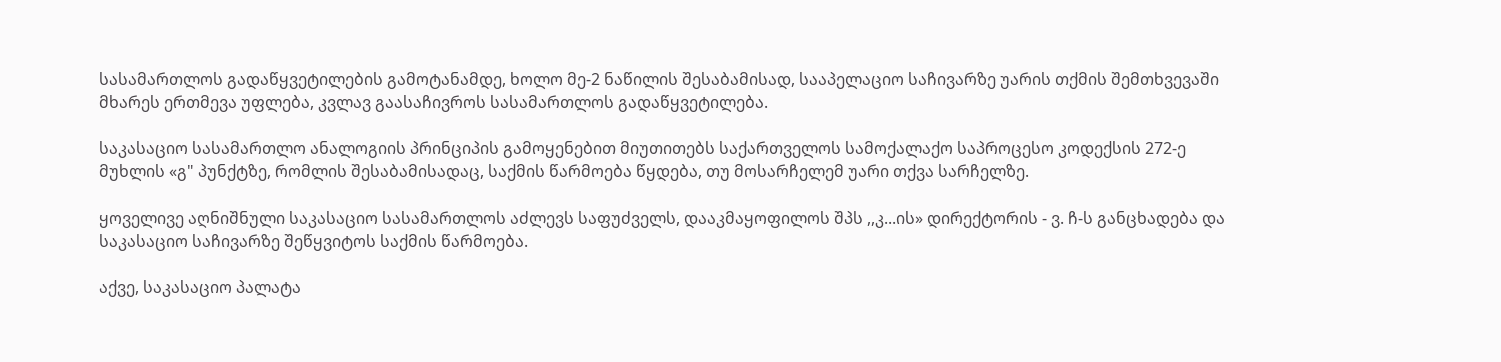სასამართლოს გადაწყვეტილების გამოტანამდე, ხოლო მე-2 ნაწილის შესაბამისად, სააპელაციო საჩივარზე უარის თქმის შემთხვევაში მხარეს ერთმევა უფლება, კვლავ გაასაჩივროს სასამართლოს გადაწყვეტილება.

საკასაციო სასამართლო ანალოგიის პრინციპის გამოყენებით მიუთითებს საქართველოს სამოქალაქო საპროცესო კოდექსის 272-ე მუხლის «გ" პუნქტზე, რომლის შესაბამისადაც, საქმის წარმოება წყდება, თუ მოსარჩელემ უარი თქვა სარჩელზე.

ყოველივე აღნიშნული საკასაციო სასამართლოს აძლევს საფუძველს, დააკმაყოფილოს შპს ,,კ...ის» დირექტორის - ვ. ჩ-ს განცხადება და საკასაციო საჩივარზე შეწყვიტოს საქმის წარმოება.

აქვე, საკასაციო პალატა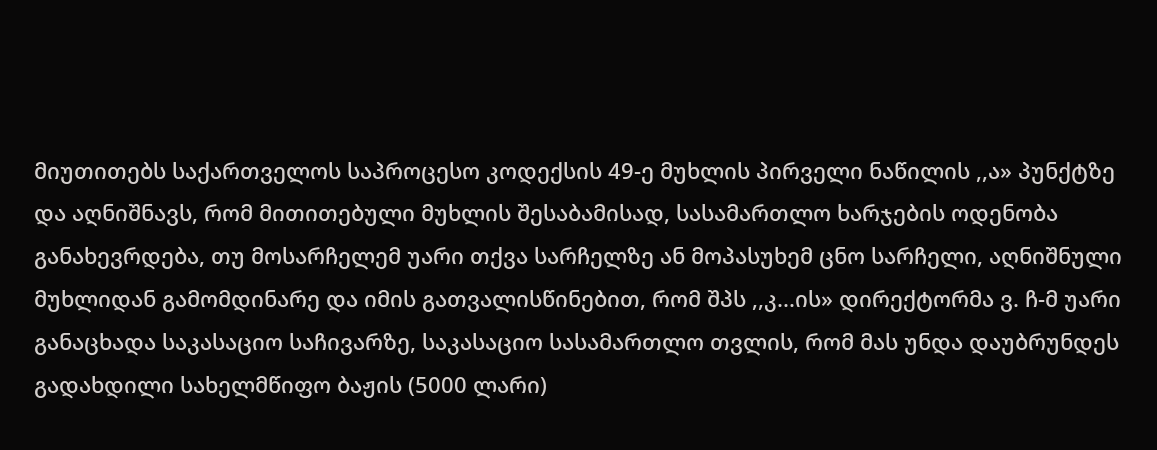მიუთითებს საქართველოს საპროცესო კოდექსის 49-ე მუხლის პირველი ნაწილის ,,ა» პუნქტზე და აღნიშნავს, რომ მითითებული მუხლის შესაბამისად, სასამართლო ხარჯების ოდენობა განახევრდება, თუ მოსარჩელემ უარი თქვა სარჩელზე ან მოპასუხემ ცნო სარჩელი, აღნიშნული მუხლიდან გამომდინარე და იმის გათვალისწინებით, რომ შპს ,,კ...ის» დირექტორმა ვ. ჩ-მ უარი განაცხადა საკასაციო საჩივარზე, საკასაციო სასამართლო თვლის, რომ მას უნდა დაუბრუნდეს გადახდილი სახელმწიფო ბაჟის (5000 ლარი)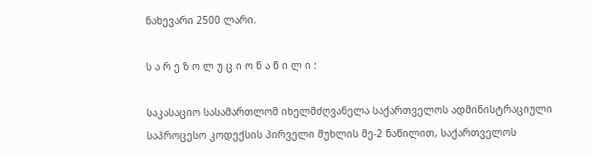ნახევარი 2500 ლარი.

ს ა რ ე ზ ო ლ უ ც ი ო ნ ა წ ი ლ ი :

საკასაციო სასამართლომ იხელმძღვანელა საქართველოს ადმინისტრაციული საპროცესო კოდექსის პირველი მუხლის მე-2 ნაწილით, საქართველოს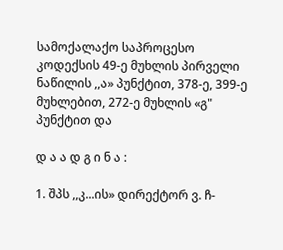სამოქალაქო საპროცესო კოდექსის 49-ე მუხლის პირველი ნაწილის ,,ა» პუნქტით, 378-ე, 399-ე მუხლებით, 272-ე მუხლის «გ" პუნქტით და

დ ა ა დ გ ი ნ ა :

1. შპს ,,კ...ის» დირექტორ ვ. ჩ-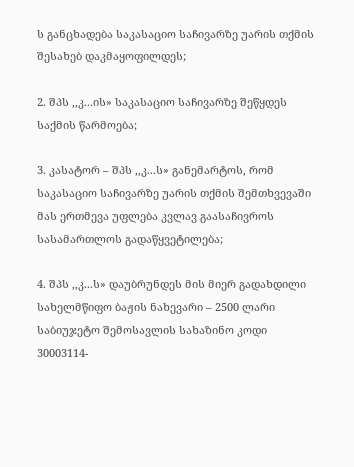ს განცხადება საკასაციო საჩივარზე უარის თქმის შესახებ დაკმაყოფილდეს;

2. შპს ,,კ...ის» საკასაციო საჩივარზე შეწყდეს საქმის წარმოება;

3. კასატორ – შპს ,,კ...ს» განემარტოს, რომ საკასაციო საჩივარზე უარის თქმის შემთხვევაში მას ერთმევა უფლება კვლავ გაასაჩივროს სასამართლოს გადაწყვეტილება;

4. შპს ,,კ...ს» დაუბრუნდეს მის მიერ გადახდილი სახელმწიფო ბაჟის ნახევარი – 2500 ლარი საბიუჯეტო შემოსავლის სახაზინო კოდი 30003114-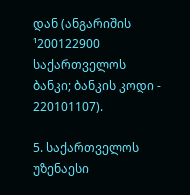დან (ანგარიშის ¹200122900 საქართველოს ბანკი; ბანკის კოდი - 220101107).

5. საქართველოს უზენაესი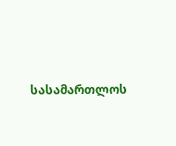სასამართლოს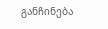განჩინება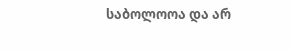საბოლოოა და არ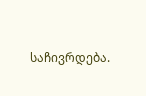საჩივრდება.